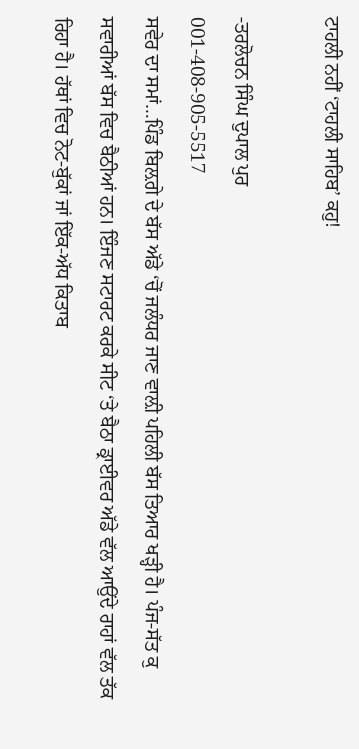ਟਾਹਲੀ ਨਹੀਂ ‘ਟਾਹਲੀ ਸਾਹਿਬ’ ਕਹੁ!

-ਤਰਲੋਚਨ ਸਿੰਘ ਦੁਪਾਲ ਪੁਰ
001-408-905-5517
ਸਵੇਰ ਦਾ ਸਮਾਂ…ਪਿੰਡ ਬਿਲ਼ਗੇ ਦੇ ਬੱਸ ਅੱਡੇ ‘ਚੋਂ ਜਲੰਧਰ ਜਾਣ ਵਾਲ਼ੀ ਪਹਿਲੀ ਬੱਸ ਤਿਆਰ ਖੜ੍ਹੀ ਹੈ। ਪੰਜ-ਸੱਤ ਕੁ ਸਵਾਰੀਆਂ ਬੱਸ ਵਿਚ ਬੈਠੀਆਂ ਹਨ। ਇੰਜਣ ਸਟਾਰਟ ਕਰਕੇ ਸੀਟ ‘ਤੇ ਬੈਠਾ ਡ੍ਰਾਈਵਰ ਅੱਡੇ ਵੱਲ ਆਉਂਦੇ ਰਾਹਾਂ ਵੱਲ ਤੱਕ ਰਿਹਾ ਹੈ। ਹੱਥਾਂ ਵਿਚ ਨੋਟ-ਬੁੱਕਾਂ ਜਾਂ ਇੱਕ-ਅੱਧ ਕਿਤਾਬ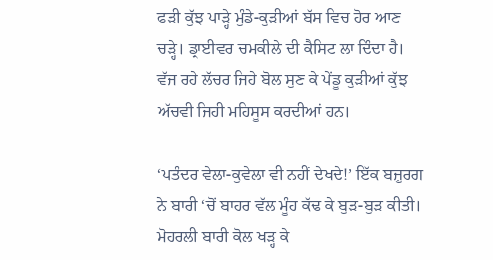ਫੜੀ ਕੁੱਝ ਪਾੜ੍ਹੇ ਮੁੰਡੇ-ਕੁੜੀਆਂ ਬੱਸ ਵਿਚ ਹੋਰ ਆਣ ਚੜ੍ਹੇ। ਡ੍ਰਾਈਵਰ ਚਮਕੀਲੇ ਦੀ ਕੈਸਿਟ ਲਾ ਦਿੰਦਾ ਹੈ। ਵੱਜ ਰਹੇ ਲੱਚਰ ਜਿਹੇ ਬੋਲ ਸੁਣ ਕੇ ਪੇਂਡੂ ਕੁੜੀਆਂ ਕੁੱਝ ਅੱਚਵੀ ਜਿਹੀ ਮਹਿਸੂਸ ਕਰਦੀਆਂ ਹਨ।

‘ਪਤੰਦਰ ਵੇਲਾ-ਕੁਵੇਲਾ ਵੀ ਨਹੀਂ ਦੇਖਦੇ!’ ਇੱਕ ਬਜ਼ੁਰਗ ਨੇ ਬਾਰੀ ‘ਚੋਂ ਬਾਹਰ ਵੱਲ ਮੂੰਹ ਕੱਢ ਕੇ ਬੁੜ-ਬੁੜ ਕੀਤੀ। ਮੋਹਰਲੀ ਬਾਰੀ ਕੋਲ ਖੜ੍ਹ ਕੇ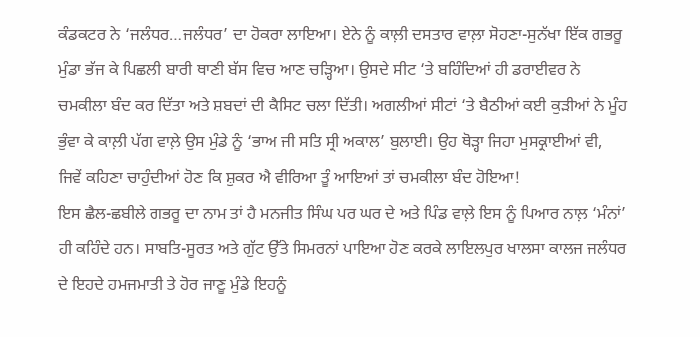ਕੰਡਕਟਰ ਨੇ ‘ਜਲੰਧਰ…ਜਲੰਧਰ’ ਦਾ ਹੋਕਰਾ ਲਾਇਆ। ਏਨੇ ਨੂੰ ਕਾਲ਼ੀ ਦਸਤਾਰ ਵਾਲ਼ਾ ਸੋਹਣਾ-ਸੁਨੱਖਾ ਇੱਕ ਗਭਰੂ ਮੁੰਡਾ ਭੱਜ ਕੇ ਪਿਛਲੀ ਬਾਰੀ ਥਾਣੀ ਬੱਸ ਵਿਚ ਆਣ ਚੜ੍ਹਿਆ। ਉਸਦੇ ਸੀਟ ‘ਤੇ ਬਹਿੰਦਿਆਂ ਹੀ ਡਰਾਈਵਰ ਨੇ ਚਮਕੀਲਾ ਬੰਦ ਕਰ ਦਿੱਤਾ ਅਤੇ ਸ਼ਬਦਾਂ ਦੀ ਕੈਸਿਟ ਚਲਾ ਦਿੱਤੀ। ਅਗਲੀਆਂ ਸੀਟਾਂ ‘ਤੇ ਬੈਠੀਆਂ ਕਈ ਕੁੜੀਆਂ ਨੇ ਮੂੰਹ ਭੁੰਵਾ ਕੇ ਕਾਲ਼ੀ ਪੱਗ ਵਾਲ਼ੇ ਉਸ ਮੁੰਡੇ ਨੂੰ ‘ਭਾਅ ਜੀ ਸਤਿ ਸ੍ਰੀ ਅਕਾਲ’ ਬੁਲਾਈ। ਉਹ ਥੋੜ੍ਹਾ ਜਿਹਾ ਮੁਸਕ੍ਰਾਈਆਂ ਵੀ, ਜਿਵੇਂ ਕਹਿਣਾ ਚਾਹੁੰਦੀਆਂ ਹੋਣ ਕਿ ਸ਼ੁਕਰ ਐ ਵੀਰਿਆ ਤੂੰ ਆਇਆਂ ਤਾਂ ਚਮਕੀਲਾ ਬੰਦ ਹੋਇਆ!
ਇਸ ਛੈਲ-ਛਬੀਲੇ ਗਭਰੂ ਦਾ ਨਾਮ ਤਾਂ ਹੈ ਮਨਜੀਤ ਸਿੰਘ ਪਰ ਘਰ ਦੇ ਅਤੇ ਪਿੰਡ ਵਾਲ਼ੇ ਇਸ ਨੂੰ ਪਿਆਰ ਨਾਲ਼ ‘ਮੰਨਾਂ’ ਹੀ ਕਹਿੰਦੇ ਹਨ। ਸਾਬਤਿ-ਸੂਰਤ ਅਤੇ ਗੁੱਟ ਉੱਤੇ ਸਿਮਰਨਾਂ ਪਾਇਆ ਹੋਣ ਕਰਕੇ ਲਾਇਲਪੁਰ ਖਾਲਸਾ ਕਾਲਜ ਜਲੰਧਰ ਦੇ ਇਹਦੇ ਹਮਜਮਾਤੀ ਤੇ ਹੋਰ ਜਾਣੂ ਮੁੰਡੇ ਇਹਨੂੰ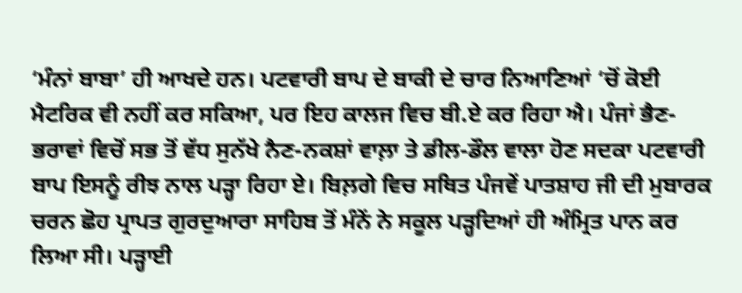‘ਮੰਨਾਂ ਬਾਬਾ’ ਹੀ ਆਖਦੇ ਹਨ। ਪਟਵਾਰੀ ਬਾਪ ਦੇ ਬਾਕੀ ਦੇ ਚਾਰ ਨਿਆਣਿਆਂ ‘ਚੋਂ ਕੋਈ ਮੈਟਰਿਕ ਵੀ ਨਹੀਂ ਕਰ ਸਕਿਆ, ਪਰ ਇਹ ਕਾਲਜ ਵਿਚ ਬੀ.ਏ ਕਰ ਰਿਹਾ ਐ। ਪੰਜਾਂ ਭੈਣ-ਭਰਾਵਾਂ ਵਿਚੋਂ ਸਭ ਤੋਂ ਵੱਧ ਸੁਨੱਖੇ ਨੈਣ-ਨਕਸ਼ਾਂ ਵਾਲ਼ਾ ਤੇ ਡੀਲ-ਡੌਲ ਵਾਲਾ ਹੋਣ ਸਦਕਾ ਪਟਵਾਰੀ ਬਾਪ ਇਸਨੂੰ ਰੀਝ ਨਾਲ ਪੜ੍ਹਾ ਰਿਹਾ ਏ। ਬਿਲ਼ਗੇ ਵਿਚ ਸਥਿਤ ਪੰਜਵੇਂ ਪਾਤਸ਼ਾਹ ਜੀ ਦੀ ਮੁਬਾਰਕ ਚਰਨ ਛੋਹ ਪ੍ਰਾਪਤ ਗੁਰਦੁਆਰਾ ਸਾਹਿਬ ਤੋਂ ਮੰਨੇਂ ਨੇ ਸਕੂਲ ਪੜ੍ਹਦਿਆਂ ਹੀ ਅੰਮ੍ਰਿਤ ਪਾਨ ਕਰ ਲਿਆ ਸੀ। ਪੜ੍ਹਾਈ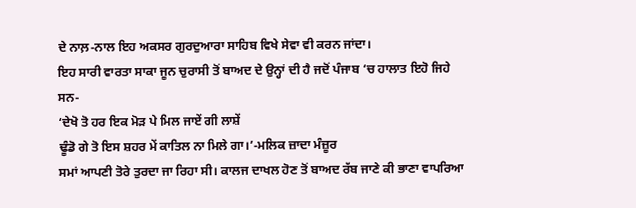ਦੇ ਨਾਲ਼-ਨਾਲ ਇਹ ਅਕਸਰ ਗੁਰਦੁਆਰਾ ਸਾਹਿਬ ਵਿਖੇ ਸੇਵਾ ਵੀ ਕਰਨ ਜਾਂਦਾ।
ਇਹ ਸਾਰੀ ਵਾਰਤਾ ਸਾਕਾ ਜੂਨ ਚੁਰਾਸੀ ਤੋਂ ਬਾਅਦ ਦੇ ਉਨ੍ਹਾਂ ਦੀ ਹੈ ਜਦੋਂ ਪੰਜਾਬ ‘ਚ ਹਾਲਾਤ ਇਹੋ ਜਿਹੇ ਸਨ-
‘ਦੇਖੋ ਤੋ ਹਰ ਇਕ ਮੋੜ ਪੇ ਮਿਲ ਜਾਏਂ ਗੀ ਲਾਸ਼ੇਂ
ਢੂੰਡੋ ਗੇ ਤੋ ਇਸ ਸ਼ਹਰ ਮੇਂ ਕਾਤਿਲ ਨਾ ਮਿਲੇ ਗਾ।’-ਮਲਿਕ ਜ਼ਾਦਾ ਮੰਜ਼ੂਰ
ਸਮਾਂ ਆਪਣੀ ਤੋਰੇ ਤੁਰਦਾ ਜਾ ਰਿਹਾ ਸੀ। ਕਾਲਜ ਦਾਖਲ ਹੋਣ ਤੋਂ ਬਾਅਦ ਰੱਬ ਜਾਣੇ ਕੀ ਭਾਣਾ ਵਾਪਰਿਆ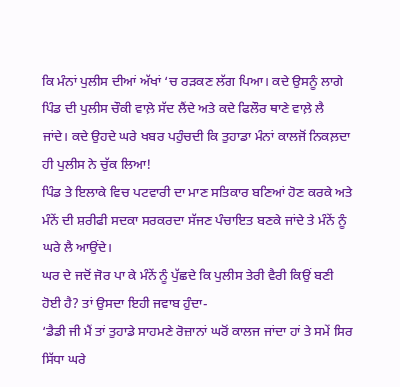ਕਿ ਮੰਨਾਂ ਪੁਲੀਸ ਦੀਆਂ ਅੱਖਾਂ ‘ਚ ਰੜਕਣ ਲੱਗ ਪਿਆ। ਕਦੇ ਉਸਨੂੰ ਲਾਗੇ ਪਿੰਡ ਦੀ ਪੁਲੀਸ ਚੌਕੀ ਵਾਲ਼ੇ ਸੱਦ ਲੈਂਦੇ ਅਤੇ ਕਦੇ ਫਿਲੌਰ ਥਾਣੇ ਵਾਲ਼ੇ ਲੈ ਜਾਂਦੇ। ਕਦੇ ਉਹਦੇ ਘਰੇ ਖਬਰ ਪਹੁੰਚਦੀ ਕਿ ਤੁਹਾਡਾ ਮੰਨਾਂ ਕਾਲਜੋਂ ਨਿਕਲ਼ਦਾ ਹੀ ਪੁਲੀਸ ਨੇ ਚੁੱਕ ਲਿਆ!
ਪਿੰਡ ਤੇ ਇਲਾਕੇ ਵਿਚ ਪਟਵਾਰੀ ਦਾ ਮਾਣ ਸਤਿਕਾਰ ਬਣਿਆਂ ਹੋਣ ਕਰਕੇ ਅਤੇ ਮੰਨੇਂ ਦੀ ਸ਼ਰੀਫੀ ਸਦਕਾ ਸਰਕਰਦਾ ਸੱਜਣ ਪੰਚਾਇਤ ਬਣਕੇ ਜਾਂਦੇ ਤੇ ਮੰਨੇਂ ਨੂੰ ਘਰੇ ਲੈ ਆਉਂਦੇ।
ਘਰ ਦੇ ਜਦੋਂ ਜੋਰ ਪਾ ਕੇ ਮੰਨੇਂ ਨੂੰ ਪੁੱਛਦੇ ਕਿ ਪੁਲੀਸ ਤੇਰੀ ਵੈਰੀ ਕਿਉਂ ਬਣੀ ਹੋਈ ਹੈ? ਤਾਂ ਉਸਦਾ ਇਹੀ ਜਵਾਬ ਹੁੰਦਾ-
‘ਡੈਡੀ ਜੀ ਮੈਂ ਤਾਂ ਤੁਹਾਡੇ ਸਾਹਮਣੇ ਰੋਜ਼ਾਨਾਂ ਘਰੋਂ ਕਾਲਜ ਜਾਂਦਾ ਹਾਂ ਤੇ ਸਮੇਂ ਸਿਰ ਸਿੱਧਾ ਘਰੇ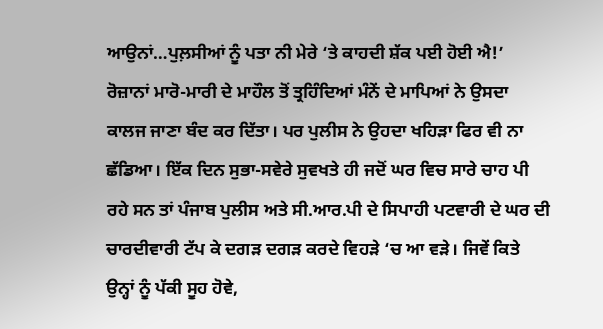ਆਉਨਾਂ…ਪੁਲ਼ਸੀਆਂ ਨੂੰ ਪਤਾ ਨੀ ਮੇਰੇ ‘ਤੇ ਕਾਹਦੀ ਸ਼ੱਕ ਪਈ ਹੋਈ ਐ!’
ਰੋਜ਼ਾਨਾਂ ਮਾਰੋ-ਮਾਰੀ ਦੇ ਮਾਹੌਲ ਤੋਂ ਤ੍ਰਹਿੰਦਿਆਂ ਮੰਨੇਂ ਦੇ ਮਾਪਿਆਂ ਨੇ ਉਸਦਾ ਕਾਲਜ ਜਾਣਾ ਬੰਦ ਕਰ ਦਿੱਤਾ। ਪਰ ਪੁਲੀਸ ਨੇ ਉਹਦਾ ਖਹਿੜਾ ਫਿਰ ਵੀ ਨਾ ਛੱਡਿਆ। ਇੱਕ ਦਿਨ ਸੁਭਾ-ਸਵੇਰੇ ਸੁਵਖਤੇ ਹੀ ਜਦੋਂ ਘਰ ਵਿਚ ਸਾਰੇ ਚਾਹ ਪੀ ਰਹੇ ਸਨ ਤਾਂ ਪੰਜਾਬ ਪੁਲੀਸ ਅਤੇ ਸੀ.ਆਰ.ਪੀ ਦੇ ਸਿਪਾਹੀ ਪਟਵਾਰੀ ਦੇ ਘਰ ਦੀ ਚਾਰਦੀਵਾਰੀ ਟੱਪ ਕੇ ਦਗੜ ਦਗੜ ਕਰਦੇ ਵਿਹੜੇ ‘ਚ ਆ ਵੜੇ। ਜਿਵੇਂ ਕਿਤੇ ਉਨ੍ਹਾਂ ਨੂੰ ਪੱਕੀ ਸੂਹ ਹੋਵੇ,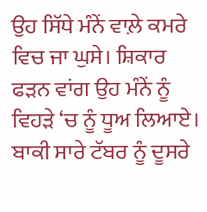ਉਹ ਸਿੱਧੇ ਮੰਨੇਂ ਵਾਲ਼ੇ ਕਮਰੇ ਵਿਚ ਜਾ ਘੁਸੇ। ਸ਼ਿਕਾਰ ਫੜਨ ਵਾਂਗ ਉਹ ਮੰਨੇਂ ਨੂੰ ਵਿਹੜੇ ‘ਚ ਨੂੰ ਧੂਅ ਲਿਆਏ। ਬਾਕੀ ਸਾਰੇ ਟੱਬਰ ਨੂੰ ਦੂਸਰੇ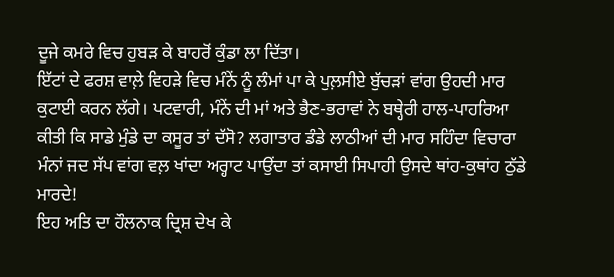ਦੂਜੇ ਕਮਰੇ ਵਿਚ ਹੁਬੜ ਕੇ ਬਾਹਰੋਂ ਕੁੰਡਾ ਲਾ ਦਿੱਤਾ।
ਇੱਟਾਂ ਦੇ ਫਰਸ਼ ਵਾਲ਼ੇ ਵਿਹੜੇ ਵਿਚ ਮੰਨੇਂ ਨੂੰ ਲੰਮਾਂ ਪਾ ਕੇ ਪੁਲ਼ਸੀਏ ਬੁੱਚੜਾਂ ਵਾਂਗ ਉਹਦੀ ਮਾਰ ਕੁਟਾਈ ਕਰਨ ਲੱਗੇ। ਪਟਵਾਰੀ, ਮੰਨੇਂ ਦੀ ਮਾਂ ਅਤੇ ਭੈਣ-ਭਰਾਵਾਂ ਨੇ ਬਥ੍ਹੇਰੀ ਹਾਲ-ਪਾਹਰਿਆ ਕੀਤੀ ਕਿ ਸਾਡੇ ਮੁੰਡੇ ਦਾ ਕਸੂਰ ਤਾਂ ਦੱਸੋ? ਲਗਾਤਾਰ ਡੰਡੇ ਲਾਠੀਆਂ ਦੀ ਮਾਰ ਸਹਿੰਦਾ ਵਿਚਾਰਾ ਮੰਨਾਂ ਜਦ ਸੱਪ ਵਾਂਗ ਵਲ਼ ਖਾਂਦਾ ਅਰ੍ਹਾਟ ਪਾਉਂਦਾ ਤਾਂ ਕਸਾਈ ਸਿਪਾਹੀ ਉਸਦੇ ਥਾਂਹ-ਕੁਥਾਂਹ ਠੁੱਡੇ ਮਾਰਦੇ!
ਇਹ ਅਤਿ ਦਾ ਹੌਲਨਾਕ ਦ੍ਰਿਸ਼ ਦੇਖ ਕੇ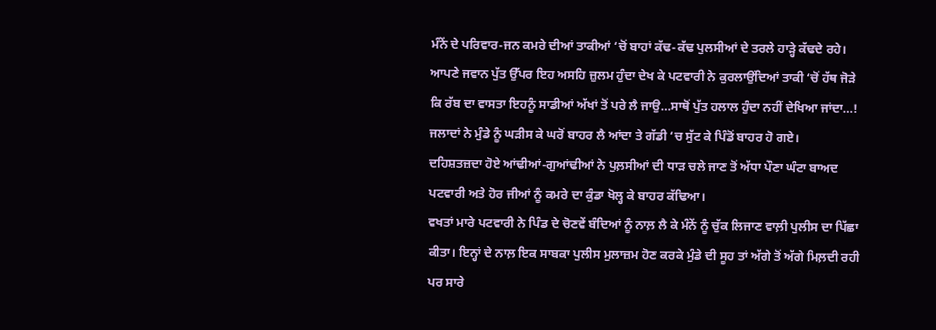ਮੰਨੇਂ ਦੇ ਪਰਿਵਾਰ-ਜਨ ਕਮਰੇ ਦੀਆਂ ਤਾਕੀਆਂ ‘ਚੋਂ ਬਾਹਾਂ ਕੱਢ-ਕੱਢ ਪੁਲਸੀਆਂ ਦੇ ਤਰਲੇ ਹਾੜ੍ਹੇ ਕੱਢਦੇ ਰਹੇ। ਆਪਣੇ ਜਵਾਨ ਪੁੱਤ ਉੱਪਰ ਇਹ ਅਸਹਿ ਜ਼ੁਲਮ ਹੁੰਦਾ ਦੇਖ ਕੇ ਪਟਵਾਰੀ ਨੇ ਕੁਰਲਾਉਂਦਿਆਂ ਤਾਕੀ ‘ਚੋਂ ਹੱਥ ਜੋੜੇ ਕਿ ਰੱਬ ਦਾ ਵਾਸਤਾ ਇਹਨੂੰ ਸਾਡੀਆਂ ਅੱਖਾਂ ਤੋਂ ਪਰੇ ਲੈ ਜਾਉ…ਸਾਥੋਂ ਪੁੱਤ ਹਲਾਲ ਹੁੰਦਾ ਨਹੀਂ ਦੇਖਿਆ ਜਾਂਦਾ…! ਜਲਾਦਾਂ ਨੇ ਮੁੰਡੇ ਨੂੰ ਘੜੀਸ ਕੇ ਘਰੋਂ ਬਾਹਰ ਲੈ ਆਂਦਾ ਤੇ ਗੱਡੀ ‘ਚ ਸੁੱਟ ਕੇ ਪਿੰਡੋਂ ਬਾਹਰ ਹੋ ਗਏ।
ਦਹਿਸ਼ਤਜ਼ਦਾ ਹੋਏ ਆਂਢੀਆਂ-ਗੁਆਂਢੀਆਂ ਨੇ ਪੁਲ਼ਸੀਆਂ ਦੀ ਧਾੜ ਚਲੇ ਜਾਣ ਤੋਂ ਅੱਧਾ ਪੌਣਾ ਘੰਟਾ ਬਾਅਦ ਪਟਵਾਰੀ ਅਤੇ ਹੋਰ ਜੀਆਂ ਨੂੰ ਕਮਰੇ ਦਾ ਕੁੰਡਾ ਖੋਲ੍ਹ ਕੇ ਬਾਹਰ ਕੱਢਿਆ।
ਵਖਤਾਂ ਮਾਰੇ ਪਟਵਾਰੀ ਨੇ ਪਿੰਡ ਦੇ ਚੋਣਵੇਂ ਬੰਦਿਆਂ ਨੂੰ ਨਾਲ਼ ਲੈ ਕੇ ਮੰਨੇਂ ਨੂੰ ਚੁੱਕ ਲਿਜਾਣ ਵਾਲ਼ੀ ਪੁਲੀਸ ਦਾ ਪਿੱਛਾ ਕੀਤਾ। ਇਨ੍ਹਾਂ ਦੇ ਨਾਲ਼ ਇਕ ਸਾਬਕਾ ਪੁਲੀਸ ਮੁਲਾਜ਼ਮ ਹੋਣ ਕਰਕੇ ਮੁੰਡੇ ਦੀ ਸੂਹ ਤਾਂ ਅੱਗੇ ਤੋਂ ਅੱਗੇ ਮਿਲ਼ਦੀ ਰਹੀ ਪਰ ਸਾਰੇ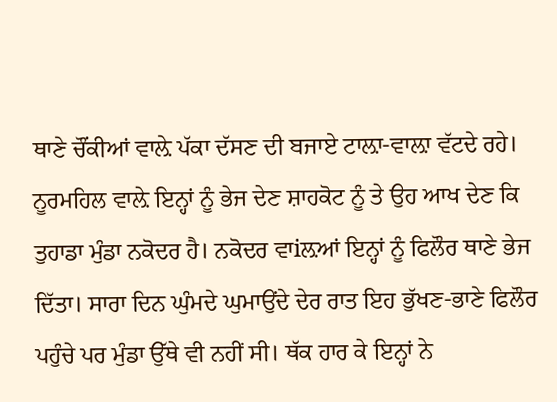ਥਾਣੇ ਚੌਂਕੀਆਂ ਵਾਲ਼ੇ ਪੱਕਾ ਦੱਸਣ ਦੀ ਬਜਾਏ ਟਾਲ਼ਾ-ਵਾਲ਼ਾ ਵੱਟਦੇ ਰਹੇ। ਨੂਰਮਹਿਲ ਵਾਲ਼ੇ ਇਨ੍ਹਾਂ ਨੂੰ ਭੇਜ ਦੇਣ ਸ਼ਾਹਕੋਟ ਨੂੰ ਤੇ ਉਹ ਆਖ ਦੇਣ ਕਿ ਤੁਹਾਡਾ ਮੁੰਡਾ ਨਕੋਦਰ ਹੈ। ਨਕੋਦਰ ਵਾiਲ਼ਆਂ ਇਨ੍ਹਾਂ ਨੂੰ ਫਿਲੌਰ ਥਾਣੇ ਭੇਜ ਦਿੱਤਾ। ਸਾਰਾ ਦਿਨ ਘੁੰਮਦੇ ਘੁਮਾਉਂਦੇ ਦੇਰ ਰਾਤ ਇਹ ਭੁੱਖਣ-ਭਾਣੇ ਫਿਲੌਰ ਪਹੁੰਚੇ ਪਰ ਮੁੰਡਾ ਉੱਥੇ ਵੀ ਨਹੀਂ ਸੀ। ਥੱਕ ਹਾਰ ਕੇ ਇਨ੍ਹਾਂ ਨੇ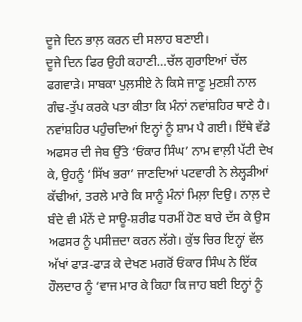ਦੂਜੇ ਦਿਨ ਭਾਲ਼ ਕਰਨ ਦੀ ਸਲਾਹ ਬਣਾਈ।
ਦੂਜੇ ਦਿਨ ਫਿਰ ਉਹੀ ਕਹਾਣੀ…ਚੱਲ ਗੁਰਾਇਆਂ ਚੱਲ ਫਗਵਾੜੇ। ਸਾਬਕਾ ਪੁਲ਼ਸੀਏ ਨੇ ਕਿਸੇ ਜਾਣੂ ਮੁਣਸ਼ੀ ਨਾਲ ਗੰਢ-ਤੁੱਪ ਕਰਕੇ ਪਤਾ ਕੀਤਾ ਕਿ ਮੰਨਾਂ ਨਵਾਂਸ਼ਹਿਰ ਥਾਣੇ ਹੈ। ਨਵਾਂਸ਼ਹਿਰ ਪਹੁੰਚਦਿਆਂ ਇਨ੍ਹਾਂ ਨੂੰ ਸ਼ਾਮ ਪੈ ਗਈ। ਇੱਥੇ ਵੱਡੇ ਅਫਸਰ ਦੀ ਜੇਬ ਉੱਤੇ ‘ਓਂਕਾਰ ਸਿੰਘ’ ਨਾਮ ਵਾਲ਼ੀ ਪੱਟੀ ਦੇਖ ਕੇ, ਉਹਨੂੰ ‘ਸਿੱਖ ਭਰਾ’ ਜਾਣਦਿਆਂ ਪਟਵਾਰੀ ਨੇ ਲੇਲ੍ਹੜੀਆਂ ਕੱਢੀਆਂ, ਤਰਲੇ ਮਾਰੇ ਕਿ ਸਾਨੂੰ ਮੰਨਾਂ ਮਿਲ਼ਾ ਦਿਉ। ਨਾਲ਼ ਦੇ ਬੰਦੇ ਵੀ ਮੰਨੇਂ ਦੇ ਸਾਊ-ਸ਼ਰੀਫ ਧਰਮੀਂ ਹੋਣ ਬਾਰੇ ਦੱਸ ਕੇ ਉਸ ਅਫਸਰ ਨੂੰ ਪਸੀਜ਼ਦਾ ਕਰਨ ਲੱਗੇ। ਕੁੱਝ ਚਿਰ ਇਨ੍ਹਾਂ ਵੱਲ ਅੱਖਾਂ ਫਾੜ-ਫਾੜ ਕੇ ਦੇਖਣ ਮਗਰੋਂ ਓਂਕਾਰ ਸਿੰਘ ਨੇ ਇੱਕ ਹੌਲਦਾਰ ਨੂੰ ‘ਵਾਜ ਮਾਰ ਕੇ ਕਿਹਾ ਕਿ ਜਾਹ ਬਈ ਇਨ੍ਹਾਂ ਨੂੰ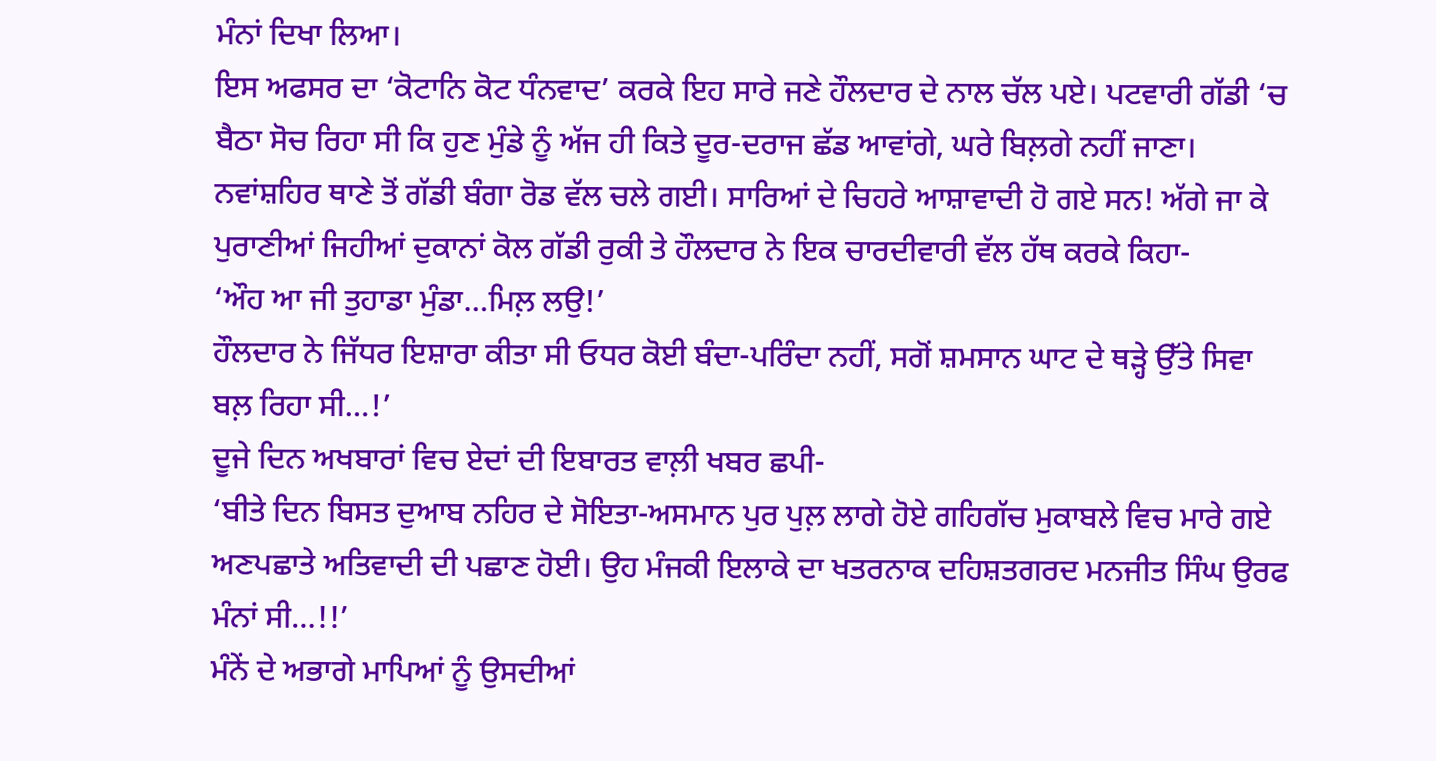ਮੰਨਾਂ ਦਿਖਾ ਲਿਆ।
ਇਸ ਅਫਸਰ ਦਾ ‘ਕੋਟਾਨਿ ਕੋਟ ਧੰਨਵਾਦ’ ਕਰਕੇ ਇਹ ਸਾਰੇ ਜਣੇ ਹੌਲਦਾਰ ਦੇ ਨਾਲ ਚੱਲ ਪਏ। ਪਟਵਾਰੀ ਗੱਡੀ ‘ਚ ਬੈਠਾ ਸੋਚ ਰਿਹਾ ਸੀ ਕਿ ਹੁਣ ਮੁੰਡੇ ਨੂੰ ਅੱਜ ਹੀ ਕਿਤੇ ਦੂਰ-ਦਰਾਜ ਛੱਡ ਆਵਾਂਗੇ, ਘਰੇ ਬਿਲ਼ਗੇ ਨਹੀਂ ਜਾਣਾ। ਨਵਾਂਸ਼ਹਿਰ ਥਾਣੇ ਤੋਂ ਗੱਡੀ ਬੰਗਾ ਰੋਡ ਵੱਲ ਚਲੇ ਗਈ। ਸਾਰਿਆਂ ਦੇ ਚਿਹਰੇ ਆਸ਼ਾਵਾਦੀ ਹੋ ਗਏ ਸਨ! ਅੱਗੇ ਜਾ ਕੇ ਪੁਰਾਣੀਆਂ ਜਿਹੀਆਂ ਦੁਕਾਨਾਂ ਕੋਲ ਗੱਡੀ ਰੁਕੀ ਤੇ ਹੌਲਦਾਰ ਨੇ ਇਕ ਚਾਰਦੀਵਾਰੀ ਵੱਲ ਹੱਥ ਕਰਕੇ ਕਿਹਾ-
‘ਔਹ ਆ ਜੀ ਤੁਹਾਡਾ ਮੁੰਡਾ…ਮਿਲ਼ ਲਉ!’
ਹੌਲਦਾਰ ਨੇ ਜਿੱਧਰ ਇਸ਼ਾਰਾ ਕੀਤਾ ਸੀ ਓਧਰ ਕੋਈ ਬੰਦਾ-ਪਰਿੰਦਾ ਨਹੀਂ, ਸਗੋਂ ਸ਼ਮਸਾਨ ਘਾਟ ਦੇ ਥੜ੍ਹੇ ਉੱਤੇ ਸਿਵਾ ਬਲ਼ ਰਿਹਾ ਸੀ…!’
ਦੂਜੇ ਦਿਨ ਅਖਬਾਰਾਂ ਵਿਚ ਏਦਾਂ ਦੀ ਇਬਾਰਤ ਵਾਲ਼ੀ ਖਬਰ ਛਪੀ-
‘ਬੀਤੇ ਦਿਨ ਬਿਸਤ ਦੁਆਬ ਨਹਿਰ ਦੇ ਸੋਇਤਾ-ਅਸਮਾਨ ਪੁਰ ਪੁਲ਼ ਲਾਗੇ ਹੋਏ ਗਹਿਗੱਚ ਮੁਕਾਬਲੇ ਵਿਚ ਮਾਰੇ ਗਏ ਅਣਪਛਾਤੇ ਅਤਿਵਾਦੀ ਦੀ ਪਛਾਣ ਹੋਈ। ਉਹ ਮੰਜਕੀ ਇਲਾਕੇ ਦਾ ਖਤਰਨਾਕ ਦਹਿਸ਼ਤਗਰਦ ਮਨਜੀਤ ਸਿੰਘ ਉਰਫ ਮੰਨਾਂ ਸੀ…!!’
ਮੰਨੇਂ ਦੇ ਅਭਾਗੇ ਮਾਪਿਆਂ ਨੂੰ ਉਸਦੀਆਂ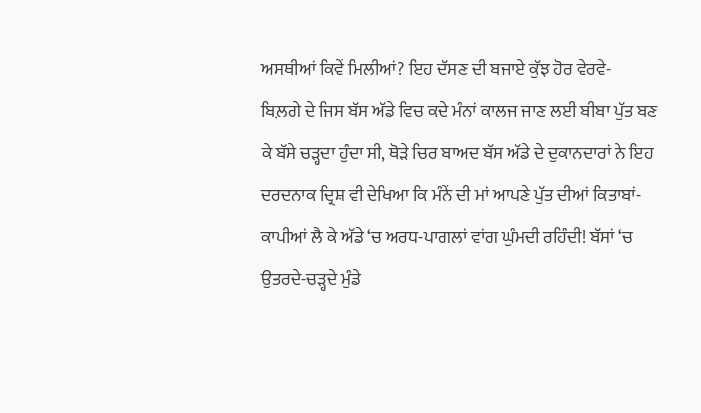ਅਸਥੀਆਂ ਕਿਵੇਂ ਮਿਲੀਆਂ? ਇਹ ਦੱਸਣ ਦੀ ਬਜਾਏ ਕੁੱਝ ਹੋਰ ਵੇਰਵੇ-
ਬਿਲ਼ਗੇ ਦੇ ਜਿਸ ਬੱਸ ਅੱਡੇ ਵਿਚ ਕਦੇ ਮੰਨਾਂ ਕਾਲਜ ਜਾਣ ਲਈ ਬੀਬਾ ਪੁੱਤ ਬਣ ਕੇ ਬੱਸੇ ਚੜ੍ਹਦਾ ਹੁੰਦਾ ਸੀ, ਥੋੜੇ ਚਿਰ ਬਾਅਦ ਬੱਸ ਅੱਡੇ ਦੇ ਦੁਕਾਨਦਾਰਾਂ ਨੇ ਇਹ ਦਰਦਨਾਕ ਦ੍ਰਿਸ਼ ਵੀ ਦੇਖਿਆ ਕਿ ਮੰਨੇਂ ਦੀ ਮਾਂ ਆਪਣੇ ਪੁੱਤ ਦੀਆਂ ਕਿਤਾਬਾਂ-ਕਾਪੀਆਂ ਲੈ ਕੇ ਅੱਡੇ ‘ਚ ਅਰਧ-ਪਾਗਲਾਂ ਵਾਂਗ ਘੁੰਮਦੀ ਰਹਿੰਦੀ! ਬੱਸਾਂ ‘ਚ ਉਤਰਦੇ-ਚੜ੍ਹਦੇ ਮੁੰਡੇ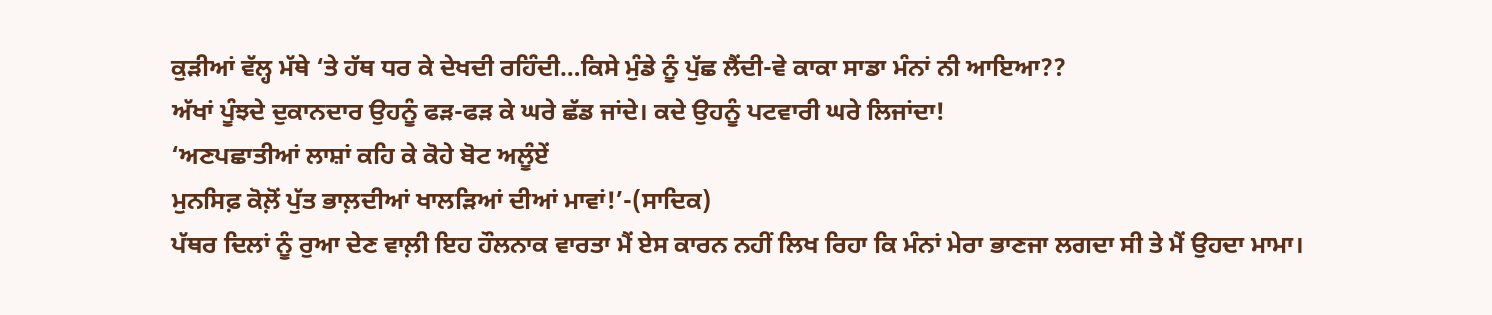ਕੁੜੀਆਂ ਵੱਲ੍ਹ ਮੱਥੇ ‘ਤੇ ਹੱਥ ਧਰ ਕੇ ਦੇਖਦੀ ਰਹਿੰਦੀ…ਕਿਸੇ ਮੁੰਡੇ ਨੂੰ ਪੁੱਛ ਲੈਂਦੀ-ਵੇ ਕਾਕਾ ਸਾਡਾ ਮੰਨਾਂ ਨੀ ਆਇਆ??
ਅੱਖਾਂ ਪੂੰਝਦੇ ਦੁਕਾਨਦਾਰ ਉਹਨੂੰ ਫੜ-ਫੜ ਕੇ ਘਰੇ ਛੱਡ ਜਾਂਦੇ। ਕਦੇ ਉਹਨੂੰ ਪਟਵਾਰੀ ਘਰੇ ਲਿਜਾਂਦਾ!
‘ਅਣਪਛਾਤੀਆਂ ਲਾਸ਼ਾਂ ਕਹਿ ਕੇ ਕੋਹੇ ਬੋਟ ਅਲੂੰਏਂ
ਮੁਨਸਿਫ਼ ਕੋਲ਼ੋਂ ਪੁੱਤ ਭਾਲ਼ਦੀਆਂ ਖਾਲੜਿਆਂ ਦੀਆਂ ਮਾਵਾਂ!’-(ਸਾਦਿਕ)
ਪੱਥਰ ਦਿਲਾਂ ਨੂੰ ਰੁਆ ਦੇਣ ਵਾਲ਼ੀ ਇਹ ਹੌਲਨਾਕ ਵਾਰਤਾ ਮੈਂ ਏਸ ਕਾਰਨ ਨਹੀਂ ਲਿਖ ਰਿਹਾ ਕਿ ਮੰਨਾਂ ਮੇਰਾ ਭਾਣਜਾ ਲਗਦਾ ਸੀ ਤੇ ਮੈਂ ਉਹਦਾ ਮਾਮਾ।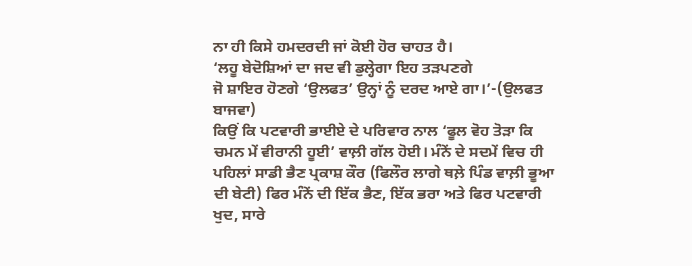ਨਾ ਹੀ ਕਿਸੇ ਹਮਦਰਦੀ ਜਾਂ ਕੋਈ ਹੋਰ ਚਾਹਤ ਹੈ।
‘ਲਹੂ ਬੇਦੋਸ਼ਿਆਂ ਦਾ ਜਦ ਵੀ ਡੁਲ੍ਹੇਗਾ ਇਹ ਤੜਪਣਗੇ
ਜੋ ਸ਼ਾਇਰ ਹੋਣਗੇ ‘ਉਲਫਤ’ ਉਨ੍ਹਾਂ ਨੂੰ ਦਰਦ ਆਏ ਗਾ।’-(ਉਲਫਤ ਬਾਜਵਾ)
ਕਿਉਂ ਕਿ ਪਟਵਾਰੀ ਭਾਈਏ ਦੇ ਪਰਿਵਾਰ ਨਾਲ ‘ਫੂਲ ਵੋਹ ਤੋੜਾ ਕਿ ਚਮਨ ਮੇਂ ਵੀਰਾਨੀ ਹੂਈ’ ਵਾਲ਼ੀ ਗੱਲ ਹੋਈ। ਮੰਨੇਂ ਦੇ ਸਦਮੇਂ ਵਿਚ ਹੀ ਪਹਿਲਾਂ ਸਾਡੀ ਭੈਣ ਪ੍ਰਕਾਸ਼ ਕੌਰ (ਫਿਲੌਰ ਲਾਗੇ ਥਲ਼ੇ ਪਿੰਡ ਵਾਲ਼ੀ ਭੂਆ ਦੀ ਬੇਟੀ) ਫਿਰ ਮੰਨੇਂ ਦੀ ਇੱਕ ਭੈਣ, ਇੱਕ ਭਰਾ ਅਤੇ ਫਿਰ ਪਟਵਾਰੀ ਖੁਦ, ਸਾਰੇ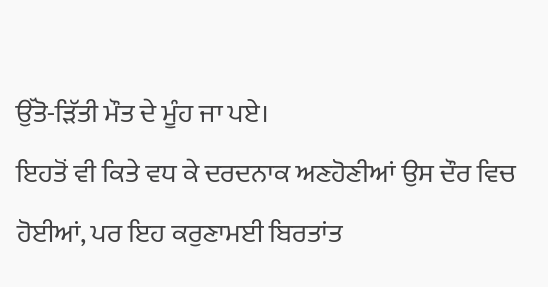ਉੱਤੋ-ੜਿੱਤੀ ਮੌਤ ਦੇ ਮੂੰਹ ਜਾ ਪਏ।
ਇਹਤੋਂ ਵੀ ਕਿਤੇ ਵਧ ਕੇ ਦਰਦਨਾਕ ਅਣਹੋਣੀਆਂ ਉਸ ਦੌਰ ਵਿਚ ਹੋਈਆਂ, ਪਰ ਇਹ ਕਰੁਣਾਮਈ ਬਿਰਤਾਂਤ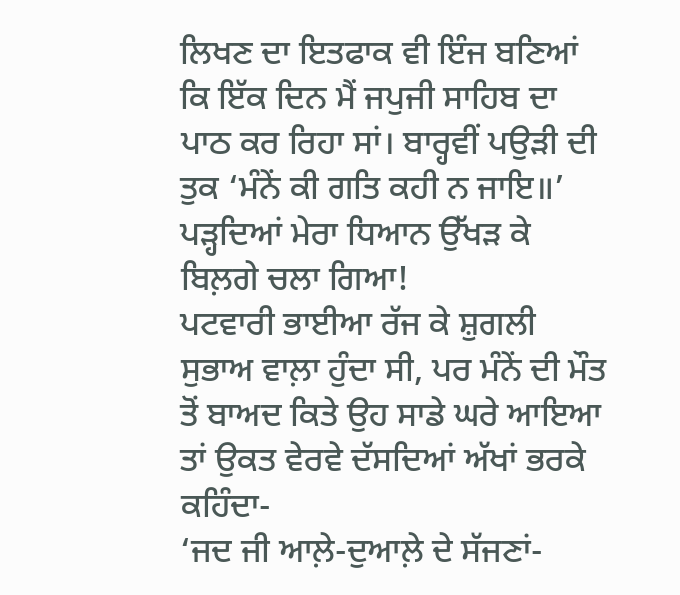ਲਿਖਣ ਦਾ ਇਤਫਾਕ ਵੀ ਇੰਜ ਬਣਿਆਂ ਕਿ ਇੱਕ ਦਿਨ ਮੈਂ ਜਪੁਜੀ ਸਾਹਿਬ ਦਾ ਪਾਠ ਕਰ ਰਿਹਾ ਸਾਂ। ਬਾਰ੍ਹਵੀਂ ਪਉੜੀ ਦੀ ਤੁਕ ‘ਮੰਨੇਂ ਕੀ ਗਤਿ ਕਹੀ ਨ ਜਾਇ॥’ ਪੜ੍ਹਦਿਆਂ ਮੇਰਾ ਧਿਆਨ ਉੱਖੜ ਕੇ ਬਿਲ਼ਗੇ ਚਲਾ ਗਿਆ!
ਪਟਵਾਰੀ ਭਾਈਆ ਰੱਜ ਕੇ ਸ਼ੁਗਲੀ ਸੁਭਾਅ ਵਾਲ਼ਾ ਹੁੰਦਾ ਸੀ, ਪਰ ਮੰਨੇਂ ਦੀ ਮੌਤ ਤੋਂ ਬਾਅਦ ਕਿਤੇ ਉਹ ਸਾਡੇ ਘਰੇ ਆਇਆ ਤਾਂ ਉਕਤ ਵੇਰਵੇ ਦੱਸਦਿਆਂ ਅੱਖਾਂ ਭਰਕੇ ਕਹਿੰਦਾ-
‘ਜਦ ਜੀ ਆਲ਼ੇ-ਦੁਆਲ਼ੇ ਦੇ ਸੱਜਣਾਂ-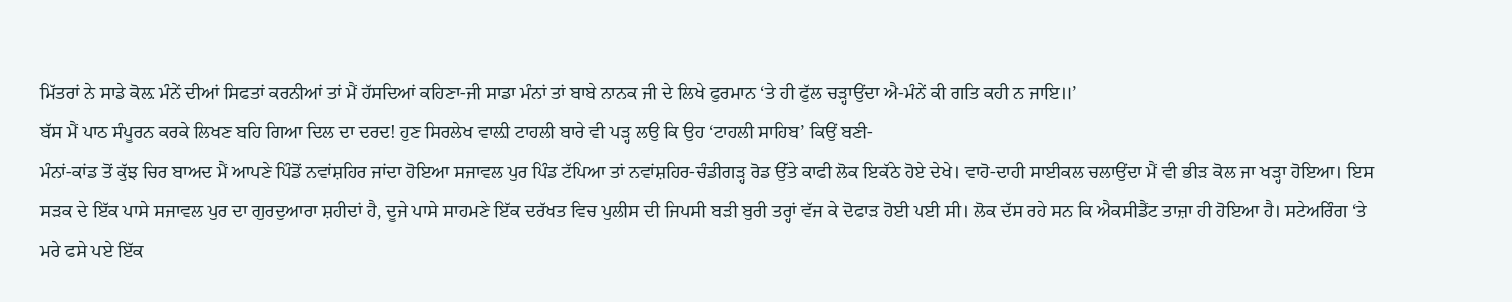ਮਿੱਤਰਾਂ ਨੇ ਸਾਡੇ ਕੋਲ਼ ਮੰਨੇਂ ਦੀਆਂ ਸਿਫਤਾਂ ਕਰਨੀਆਂ ਤਾਂ ਮੈਂ ਹੱਸਦਿਆਂ ਕਹਿਣਾ-ਜੀ ਸਾਡਾ ਮੰਨਾਂ ਤਾਂ ਬਾਬੇ ਨਾਨਕ ਜੀ ਦੇ ਲਿਖੇ ਫੁਰਮਾਨ ‘ਤੇ ਹੀ ਫੁੱਲ ਚੜ੍ਹਾਉਂਦਾ ਐ-ਮੰਨੇਂ ਕੀ ਗਤਿ ਕਹੀ ਨ ਜਾਇ॥’
ਬੱਸ ਮੈਂ ਪਾਠ ਸੰਪੂਰਨ ਕਰਕੇ ਲਿਖਣ ਬਹਿ ਗਿਆ ਦਿਲ ਦਾ ਦਰਦ! ਹੁਣ ਸਿਰਲੇਖ ਵਾਲ਼ੀ ਟਾਹਲੀ ਬਾਰੇ ਵੀ ਪੜ੍ਹ ਲਉ ਕਿ ਉਹ ‘ਟਾਹਲੀ ਸਾਹਿਬ’ ਕਿਉਂ ਬਣੀ-
ਮੰਨਾਂ-ਕਾਂਡ ਤੋਂ ਕੁੱਝ ਚਿਰ ਬਾਅਦ ਮੈਂ ਆਪਣੇ ਪਿੰਡੋਂ ਨਵਾਂਸ਼ਹਿਰ ਜਾਂਦਾ ਹੋਇਆ ਸਜਾਵਲ ਪੁਰ ਪਿੰਡ ਟੱਪਿਆ ਤਾਂ ਨਵਾਂਸ਼ਹਿਰ-ਚੰਡੀਗੜ੍ਹ ਰੋਡ ਉੱਤੇ ਕਾਫੀ ਲੋਕ ਇਕੱਠੇ ਹੋਏ ਦੇਖੇ। ਵਾਹੋ-ਦਾਹੀ ਸਾਈਕਲ ਚਲਾਉਂਦਾ ਮੈਂ ਵੀ ਭੀੜ ਕੋਲ ਜਾ ਖੜ੍ਹਾ ਹੋਇਆ। ਇਸ ਸੜਕ ਦੇ ਇੱਕ ਪਾਸੇ ਸਜਾਵਲ ਪੁਰ ਦਾ ਗੁਰਦੁਆਰਾ ਸ਼ਹੀਦਾਂ ਹੈ, ਦੂਜੇ ਪਾਸੇ ਸਾਹਮਣੇ ਇੱਕ ਦਰੱਖਤ ਵਿਚ ਪੁਲੀਸ ਦੀ ਜਿਪਸੀ ਬੜੀ ਬੁਰੀ ਤਰ੍ਹਾਂ ਵੱਜ ਕੇ ਦੋਫਾੜ ਹੋਈ ਪਈ ਸੀ। ਲੋਕ ਦੱਸ ਰਹੇ ਸਨ ਕਿ ਐਕਸੀਡੈਂਟ ਤਾਜ਼ਾ ਹੀ ਹੋਇਆ ਹੈ। ਸਟੇਅਰਿੰਗ ‘ਤੇ ਮਰੇ ਫਸੇ ਪਏ ਇੱਕ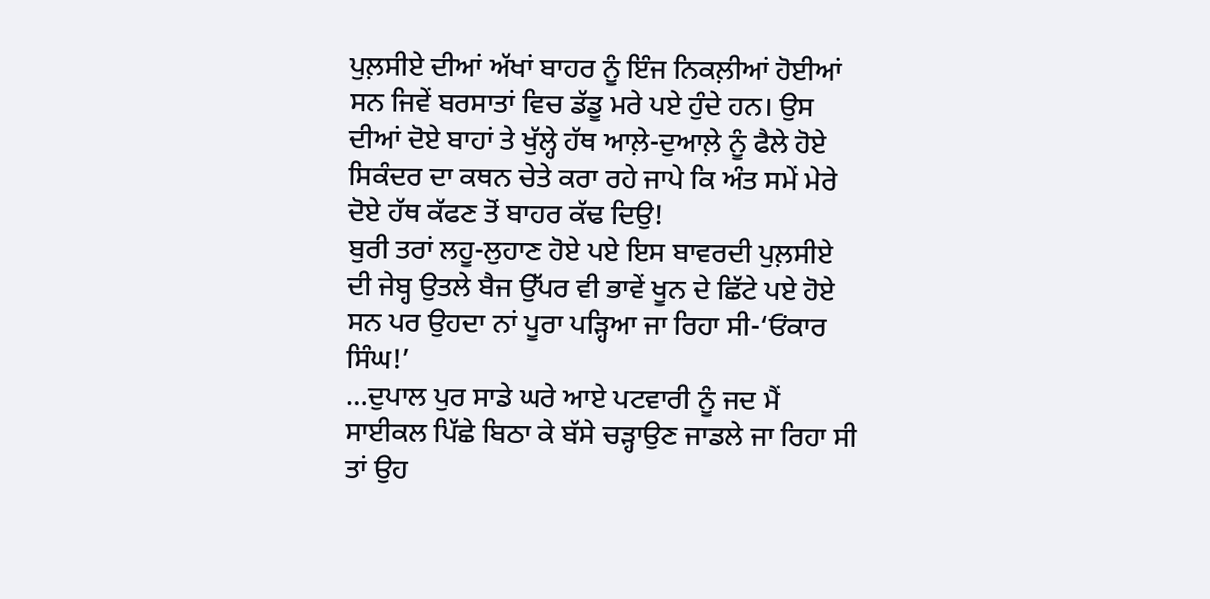ਪੁਲ਼ਸੀਏ ਦੀਆਂ ਅੱਖਾਂ ਬਾਹਰ ਨੂੰ ਇੰਜ ਨਿਕਲ਼ੀਆਂ ਹੋਈਆਂ ਸਨ ਜਿਵੇਂ ਬਰਸਾਤਾਂ ਵਿਚ ਡੱਡੂ ਮਰੇ ਪਏ ਹੁੰਦੇ ਹਨ। ਉਸ ਦੀਆਂ ਦੋਏ ਬਾਹਾਂ ਤੇ ਖੁੱਲ੍ਹੇ ਹੱਥ ਆਲ਼ੇ-ਦੁਆਲ਼ੇ ਨੂੰ ਫੈਲੇ ਹੋਏ ਸਿਕੰਦਰ ਦਾ ਕਥਨ ਚੇਤੇ ਕਰਾ ਰਹੇ ਜਾਪੇ ਕਿ ਅੰਤ ਸਮੇਂ ਮੇਰੇ ਦੋਏ ਹੱਥ ਕੱਫਣ ਤੋਂ ਬਾਹਰ ਕੱਢ ਦਿਉ!
ਬੁਰੀ ਤਰਾਂ ਲਹੂ-ਲੁਹਾਣ ਹੋਏ ਪਏ ਇਸ ਬਾਵਰਦੀ ਪੁਲ਼ਸੀਏ ਦੀ ਜੇਬ੍ਹ ਉਤਲੇ ਬੈਜ ਉੱਪਰ ਵੀ ਭਾਵੇਂ ਖੂਨ ਦੇ ਛਿੱਟੇ ਪਏ ਹੋਏ ਸਨ ਪਰ ਉਹਦਾ ਨਾਂ ਪੂਰਾ ਪੜ੍ਹਿਆ ਜਾ ਰਿਹਾ ਸੀ-‘ਓਂਕਾਰ ਸਿੰਘ!’
…ਦੁਪਾਲ ਪੁਰ ਸਾਡੇ ਘਰੇ ਆਏ ਪਟਵਾਰੀ ਨੂੰ ਜਦ ਮੈਂ ਸਾਈਕਲ ਪਿੱਛੇ ਬਿਠਾ ਕੇ ਬੱਸੇ ਚੜ੍ਹਾਉਣ ਜਾਡਲੇ ਜਾ ਰਿਹਾ ਸੀ ਤਾਂ ਉਹ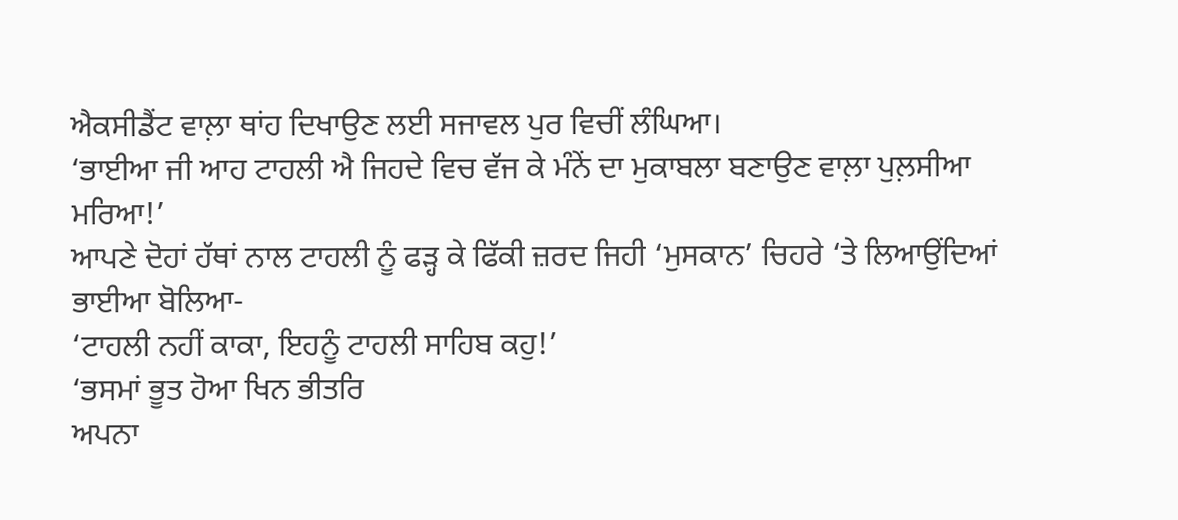ਐਕਸੀਡੈਂਟ ਵਾਲ਼ਾ ਥਾਂਹ ਦਿਖਾਉਣ ਲਈ ਸਜਾਵਲ ਪੁਰ ਵਿਚੀਂ ਲੰਘਿਆ।
‘ਭਾਈਆ ਜੀ ਆਹ ਟਾਹਲੀ ਐ ਜਿਹਦੇ ਵਿਚ ਵੱਜ ਕੇ ਮੰਨੇਂ ਦਾ ਮੁਕਾਬਲਾ ਬਣਾਉਣ ਵਾਲ਼ਾ ਪੁਲ਼ਸੀਆ ਮਰਿਆ!’
ਆਪਣੇ ਦੋਹਾਂ ਹੱਥਾਂ ਨਾਲ ਟਾਹਲੀ ਨੂੰ ਫੜ੍ਹ ਕੇ ਫਿੱਕੀ ਜ਼ਰਦ ਜਿਹੀ ‘ਮੁਸਕਾਨ’ ਚਿਹਰੇ ‘ਤੇ ਲਿਆਉਂਦਿਆਂ ਭਾਈਆ ਬੋਲਿਆ-
‘ਟਾਹਲੀ ਨਹੀਂ ਕਾਕਾ, ਇਹਨੂੰ ਟਾਹਲੀ ਸਾਹਿਬ ਕਹੁ!’
‘ਭਸਮਾਂ ਭੂਤ ਹੋਆ ਖਿਨ ਭੀਤਰਿ
ਅਪਨਾ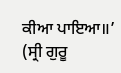ਕੀਆ ਪਾਇਆ॥’
(ਸ੍ਰੀ ਗੁਰੂ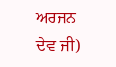ਅਰਜਨ ਦੇਵ ਜੀ)